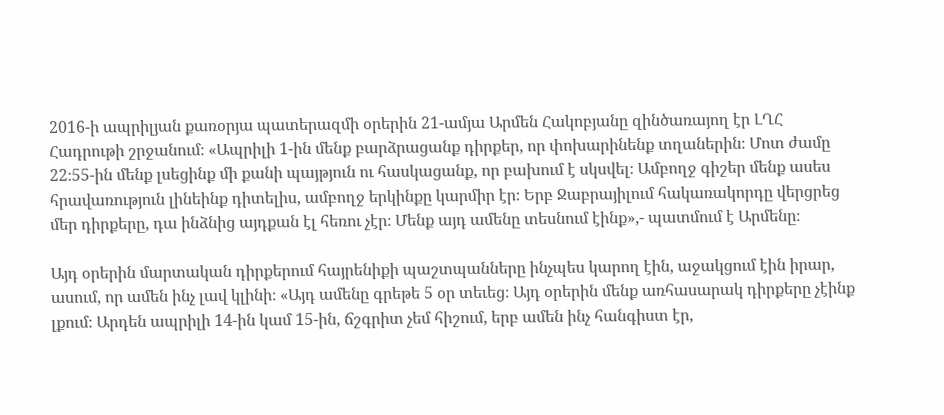2016-ի ապրիլյան քառօրյա պատերազմի օրերին 21-ամյա Արմեն Հակոբյանը զինծառայող էր ԼՂՀ Հադրութի շրջանում։ «Ապրիլի 1-ին մենք բարձրացանք դիրքեր, որ փոխարինենք տղաներին։ Մոտ ժամը 22։55-ին մենք լսեցինք մի քանի պայթյուն ու հասկացանք, որ բախում է սկսվել։ Ամբողջ գիշեր մենք ասես հրավառություն լինեինք դիտելիս, ամբողջ երկինքը կարմիր էր։ Երբ Ջաբրայիլում հակառակորդը վերցրեց մեր դիրքերը, դա ինձնից այդքան էլ հեռու չէր։ Մենք այդ ամենը տեսնում էինք»,- պատմում է Արմենը։

Այդ օրերին մարտական դիրքերում հայրենիքի պաշտպանները ինչպես կարող էին, աջակցում էին իրար, ասում, որ ամեն ինչ լավ կլինի։ «Այդ ամենը գրեթե 5 օր տեւեց։ Այդ օրերին մենք առհասարակ դիրքերը չէինք լքում։ Արդեն ապրիլի 14-ին կամ 15-ին, ճշգրիտ չեմ հիշում, երբ ամեն ինչ հանգիստ էր,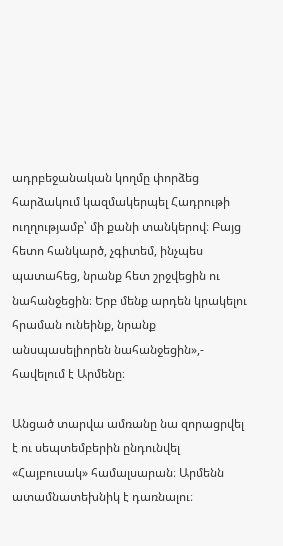ադրբեջանական կողմը փորձեց հարձակում կազմակերպել Հադրութի ուղղությամբ՝ մի քանի տանկերով։ Բայց հետո հանկարծ, չգիտեմ, ինչպես պատահեց, նրանք հետ շրջվեցին ու նահանջեցին։ Երբ մենք արդեն կրակելու հրաման ունեինք, նրանք անսպասելիորեն նահանջեցին»,- հավելում է Արմենը։

Անցած տարվա ամռանը նա զորացրվել է ու սեպտեմբերին ընդունվել «Հայբուսակ» համալսարան։ Արմենն ատամնատեխնիկ է դառնալու։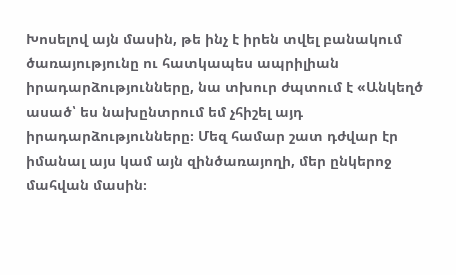Խոսելով այն մասին, թե ինչ է իրեն տվել բանակում ծառայությունը ու հատկապես ապրիլիան իրադարձությունները, նա տխուր ժպտում է «Անկեղծ ասած՝ ես նախընտրում եմ չհիշել այդ իրադարձությունները։ Մեզ համար շատ դժվար էր իմանալ այս կամ այն զինծառայողի, մեր ընկերոջ մահվան մասին։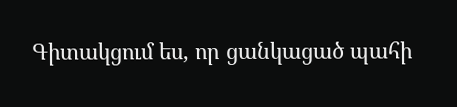Գիտակցում ես, որ ցանկացած պահի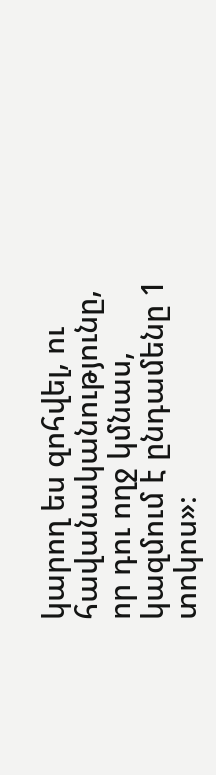կարող ես զոհվել, ու հավանականությունը, որ դու ողջ կմնաս, կազմում է ընդամենը 1 տոկոս»։